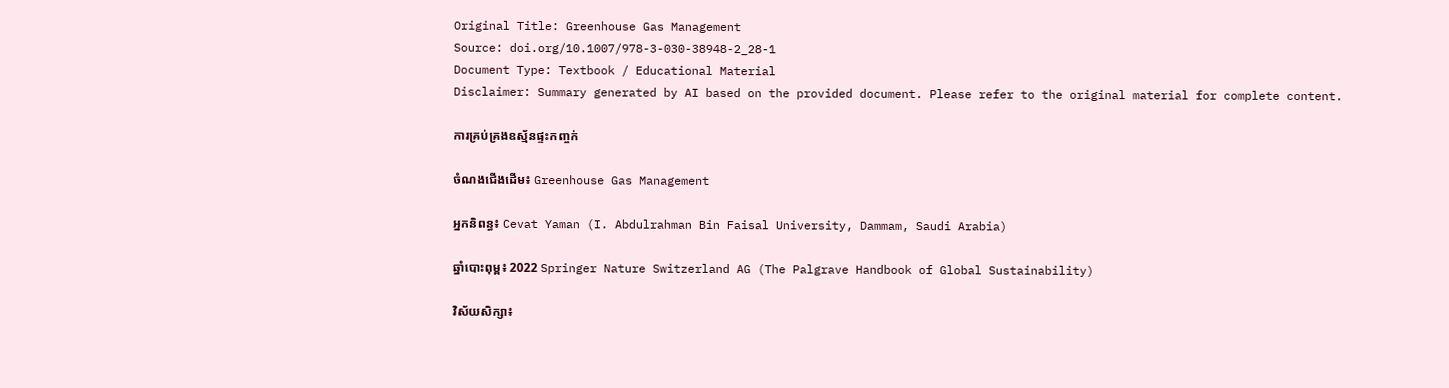Original Title: Greenhouse Gas Management
Source: doi.org/10.1007/978-3-030-38948-2_28-1
Document Type: Textbook / Educational Material
Disclaimer: Summary generated by AI based on the provided document. Please refer to the original material for complete content.

ការគ្រប់គ្រងឧស្ម័នផ្ទះកញ្ចក់

ចំណងជើងដើម៖ Greenhouse Gas Management

អ្នកនិពន្ធ៖ Cevat Yaman (I. Abdulrahman Bin Faisal University, Dammam, Saudi Arabia)

ឆ្នាំបោះពុម្ព៖ 2022 Springer Nature Switzerland AG (The Palgrave Handbook of Global Sustainability)

វិស័យសិក្សា៖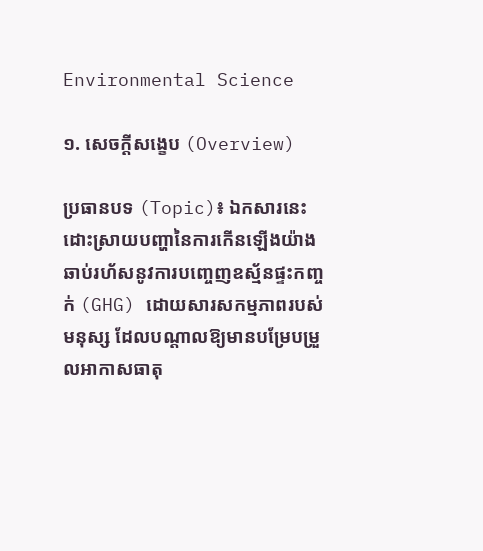Environmental Science

១. សេចក្តីសង្ខេប (Overview)

ប្រធានបទ (Topic)៖ ឯកសារនេះដោះស្រាយបញ្ហានៃការកើនឡើងយ៉ាងឆាប់រហ័សនូវការបញ្ចេញឧស្ម័នផ្ទះកញ្ចក់ (GHG) ដោយសារសកម្មភាពរបស់មនុស្ស ដែលបណ្តាលឱ្យមានបម្រែបម្រួលអាកាសធាតុ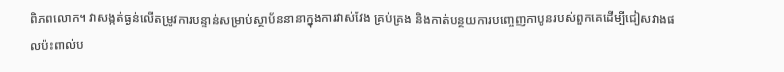ពិភពលោក។ វាសង្កត់ធ្ងន់លើតម្រូវការបន្ទាន់សម្រាប់ស្ថាប័ននានាក្នុងការវាស់វែង គ្រប់គ្រង និងកាត់បន្ថយការបញ្ចេញកាបូនរបស់ពួកគេដើម្បីជៀសវាងផលប៉ះពាល់ប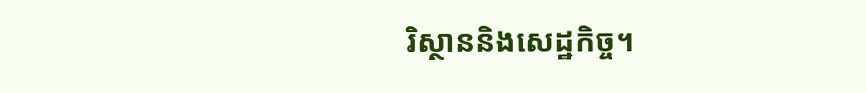រិស្ថាននិងសេដ្ឋកិច្ច។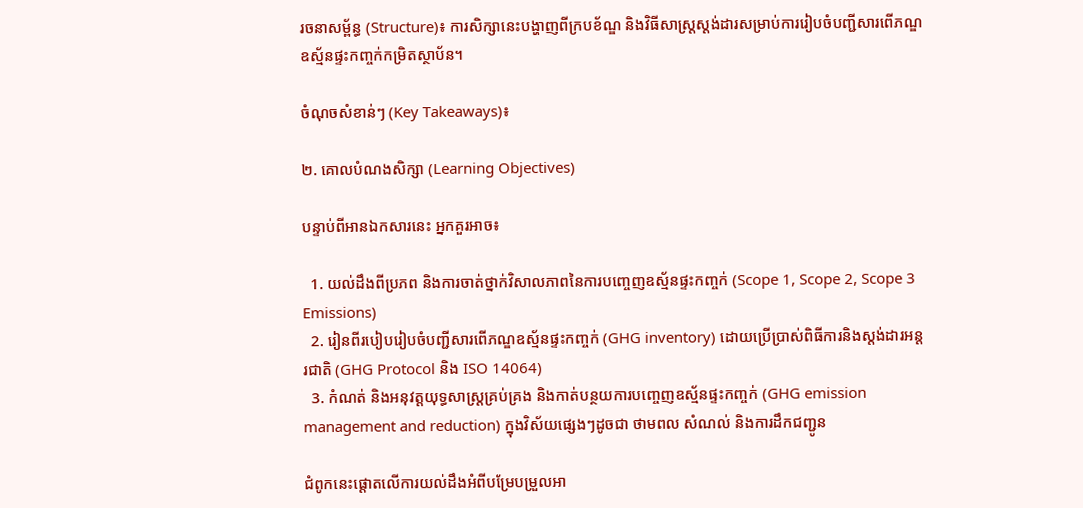រចនាសម្ព័ន្ធ (Structure)៖ ការសិក្សានេះបង្ហាញពីក្របខ័ណ្ឌ និងវិធីសាស្រ្តស្តង់ដារសម្រាប់ការរៀបចំបញ្ជីសារពើភណ្ឌឧស្ម័នផ្ទះកញ្ចក់កម្រិតស្ថាប័ន។

ចំណុចសំខាន់ៗ (Key Takeaways)៖

២. គោលបំណងសិក្សា (Learning Objectives)

បន្ទាប់ពីអានឯកសារនេះ អ្នកគួរអាច៖

  1. យល់ដឹងពីប្រភព និងការចាត់ថ្នាក់វិសាលភាពនៃការបញ្ចេញឧស្ម័នផ្ទះកញ្ចក់ (Scope 1, Scope 2, Scope 3 Emissions)
  2. រៀនពីរបៀបរៀបចំបញ្ជីសារពើភណ្ឌឧស្ម័នផ្ទះកញ្ចក់ (GHG inventory) ដោយប្រើប្រាស់ពិធីការនិងស្តង់ដារអន្តរជាតិ (GHG Protocol និង ISO 14064)
  3. កំណត់ និងអនុវត្តយុទ្ធសាស្ត្រគ្រប់គ្រង និងកាត់បន្ថយការបញ្ចេញឧស្ម័នផ្ទះកញ្ចក់ (GHG emission management and reduction) ក្នុងវិស័យផ្សេងៗដូចជា ថាមពល សំណល់ និងការដឹកជញ្ជូន

ជំពូកនេះផ្តោតលើការយល់ដឹងអំពីបម្រែបម្រួលអា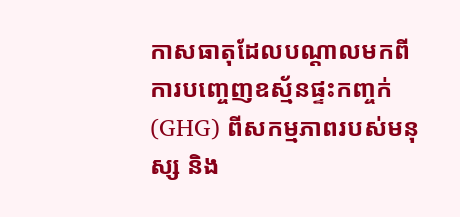កាសធាតុដែលបណ្តាលមកពីការបញ្ចេញឧស្ម័នផ្ទះកញ្ចក់ (GHG) ពីសកម្មភាពរបស់មនុស្ស និង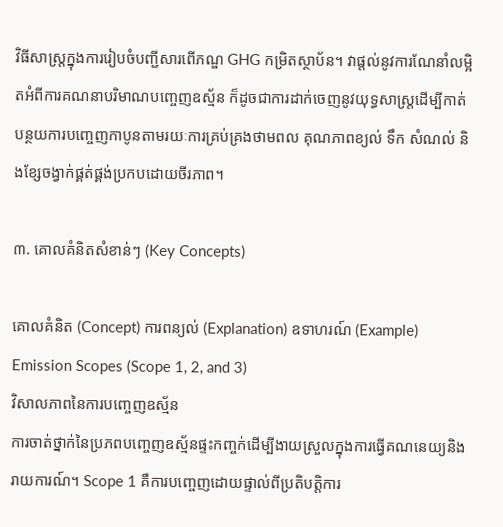វិធីសាស្ត្រក្នុងការរៀបចំបញ្ជីសារពើភណ្ឌ GHG កម្រិតស្ថាប័ន។ វាផ្តល់នូវការណែនាំលម្អិតអំពីការគណនាបរិមាណបញ្ចេញឧស្ម័ន ក៏ដូចជាការដាក់ចេញនូវយុទ្ធសាស្ត្រដើម្បីកាត់បន្ថយការបញ្ចេញកាបូនតាមរយៈការគ្រប់គ្រងថាមពល គុណភាពខ្យល់ ទឹក សំណល់ និងខ្សែចង្វាក់ផ្គត់ផ្គង់ប្រកបដោយចីរភាព។

៣. គោលគំនិតសំខាន់ៗ (Key Concepts)

គោលគំនិត (Concept) ការពន្យល់ (Explanation) ឧទាហរណ៍ (Example)
Emission Scopes (Scope 1, 2, and 3)
វិសាលភាពនៃការបញ្ចេញឧស្ម័ន
ការចាត់ថ្នាក់នៃប្រភពបញ្ចេញឧស្ម័នផ្ទះកញ្ចក់ដើម្បីងាយស្រួលក្នុងការធ្វើគណនេយ្យនិងរាយការណ៍។ Scope 1 គឺការបញ្ចេញដោយផ្ទាល់ពីប្រតិបត្តិការ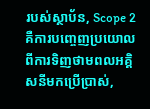របស់ស្ថាប័ន, Scope 2 គឺការបញ្ចេញប្រយោលពីការទិញថាមពលអគ្គិសនីមកប្រើប្រាស់,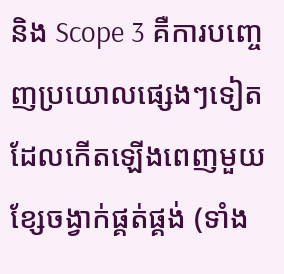និង Scope 3 គឺការបញ្ចេញប្រយោលផ្សេងៗទៀតដែលកើតឡើងពេញមួយខ្សែចង្វាក់ផ្គត់ផ្គង់ (ទាំង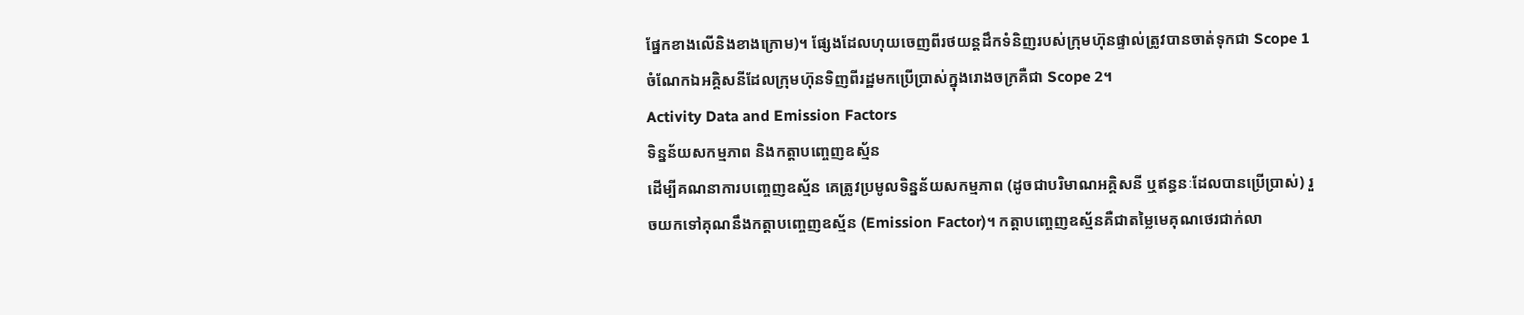ផ្នែកខាងលើនិងខាងក្រោម)។ ផ្សែងដែលហុយចេញពីរថយន្តដឹកទំនិញរបស់ក្រុមហ៊ុនផ្ទាល់ត្រូវបានចាត់ទុកជា Scope 1 ចំណែកឯអគ្គិសនីដែលក្រុមហ៊ុនទិញពីរដ្ឋមកប្រើប្រាស់ក្នុងរោងចក្រគឺជា Scope 2។
Activity Data and Emission Factors
ទិន្នន័យសកម្មភាព និងកត្តាបញ្ចេញឧស្ម័ន
ដើម្បីគណនាការបញ្ចេញឧស្ម័ន គេត្រូវប្រមូលទិន្នន័យសកម្មភាព (ដូចជាបរិមាណអគ្គិសនី ឬឥន្ធនៈដែលបានប្រើប្រាស់) រួចយកទៅគុណនឹងកត្តាបញ្ចេញឧស្ម័ន (Emission Factor)។ កត្តាបញ្ចេញឧស្ម័នគឺជាតម្លៃមេគុណថេរជាក់លា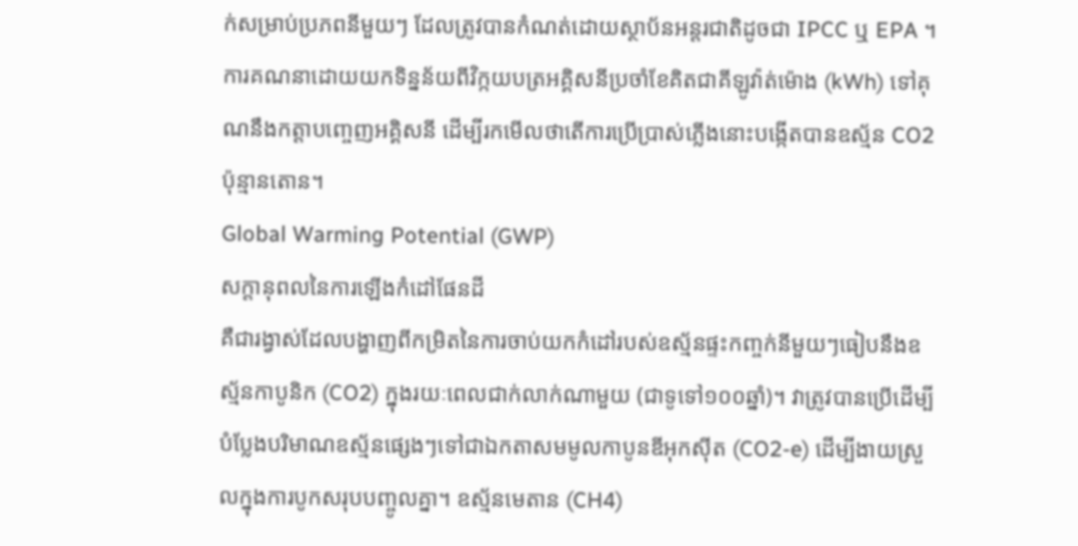ក់សម្រាប់ប្រភពនីមួយៗ ដែលត្រូវបានកំណត់ដោយស្ថាប័នអន្តរជាតិដូចជា IPCC ឬ EPA ។ ការគណនាដោយយកទិន្នន័យពីវិក្កយបត្រអគ្គិសនីប្រចាំខែគិតជាគីឡូវ៉ាត់ម៉ោង (kWh) ទៅគុណនឹងកត្តាបញ្ចេញអគ្គិសនី ដើម្បីរកមើលថាតើការប្រើប្រាស់ភ្លើងនោះបង្កើតបានឧស្ម័ន CO2 ប៉ុន្មានតោន។
Global Warming Potential (GWP)
សក្តានុពលនៃការឡើងកំដៅផែនដី
គឺជារង្វាស់ដែលបង្ហាញពីកម្រិតនៃការចាប់យកកំដៅរបស់ឧស្ម័នផ្ទះកញ្ចក់នីមួយៗធៀបនឹងឧស្ម័នកាបូនិក (CO2) ក្នុងរយៈពេលជាក់លាក់ណាមួយ (ជាទូទៅ១០០ឆ្នាំ)។ វាត្រូវបានប្រើដើម្បីបំប្លែងបរិមាណឧស្ម័នផ្សេងៗទៅជាឯកតាសមមូលកាបូនឌីអុកស៊ីត (CO2-e) ដើម្បីងាយស្រួលក្នុងការបូកសរុបបញ្ចូលគ្នា។ ឧស្ម័នមេតាន (CH4)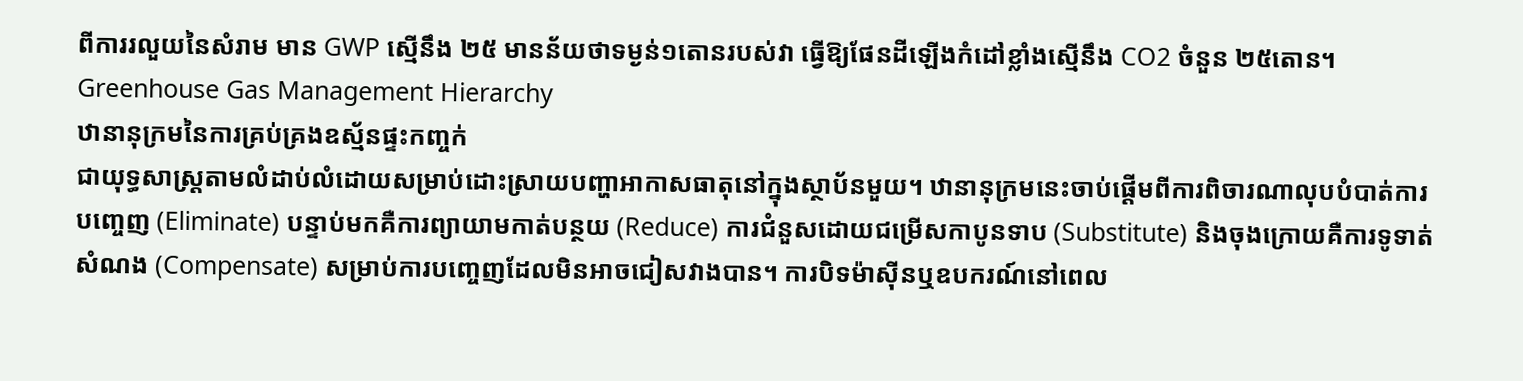ពីការរលួយនៃសំរាម មាន GWP ស្មើនឹង ២៥ មានន័យថាទម្ងន់១តោនរបស់វា ធ្វើឱ្យផែនដីឡើងកំដៅខ្លាំងស្មើនឹង CO2 ចំនួន ២៥តោន។
Greenhouse Gas Management Hierarchy
ឋានានុក្រមនៃការគ្រប់គ្រងឧស្ម័នផ្ទះកញ្ចក់
ជាយុទ្ធសាស្ត្រតាមលំដាប់លំដោយសម្រាប់ដោះស្រាយបញ្ហាអាកាសធាតុនៅក្នុងស្ថាប័នមួយ។ ឋានានុក្រមនេះចាប់ផ្តើមពីការពិចារណាលុបបំបាត់ការបញ្ចេញ (Eliminate) បន្ទាប់មកគឺការព្យាយាមកាត់បន្ថយ (Reduce) ការជំនួសដោយជម្រើសកាបូនទាប (Substitute) និងចុងក្រោយគឺការទូទាត់សំណង (Compensate) សម្រាប់ការបញ្ចេញដែលមិនអាចជៀសវាងបាន។ ការបិទម៉ាស៊ីនឬឧបករណ៍នៅពេល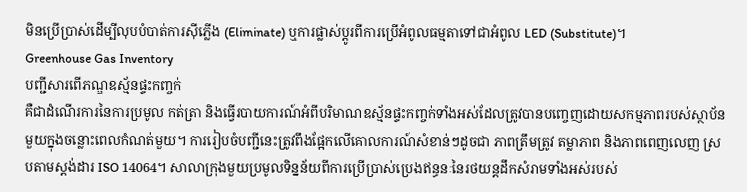មិនប្រើប្រាស់ដើម្បីលុបបំបាត់ការស៊ីភ្លើង (Eliminate) ឬការផ្លាស់ប្តូរពីការប្រើអំពូលធម្មតាទៅជាអំពូល LED (Substitute)។
Greenhouse Gas Inventory
បញ្ជីសារពើភណ្ឌឧស្ម័នផ្ទះកញ្ចក់
គឺជាដំណើរការនៃការប្រមូល កត់ត្រា និងធ្វើរបាយការណ៍អំពីបរិមាណឧស្ម័នផ្ទះកញ្ចក់ទាំងអស់ដែលត្រូវបានបញ្ចេញដោយសកម្មភាពរបស់ស្ថាប័នមួយក្នុងចន្លោះពេលកំណត់មួយ។ ការរៀបចំបញ្ជីនេះត្រូវពឹងផ្អែកលើគោលការណ៍សំខាន់ៗដូចជា ភាពត្រឹមត្រូវ តម្លាភាព និងភាពពេញលេញ ស្របតាមស្តង់ដារ ISO 14064។ សាលាក្រុងមួយប្រមូលទិន្នន័យពីការប្រើប្រាស់ប្រេងឥន្ធនៈនៃរថយន្តដឹកសំរាមទាំងអស់របស់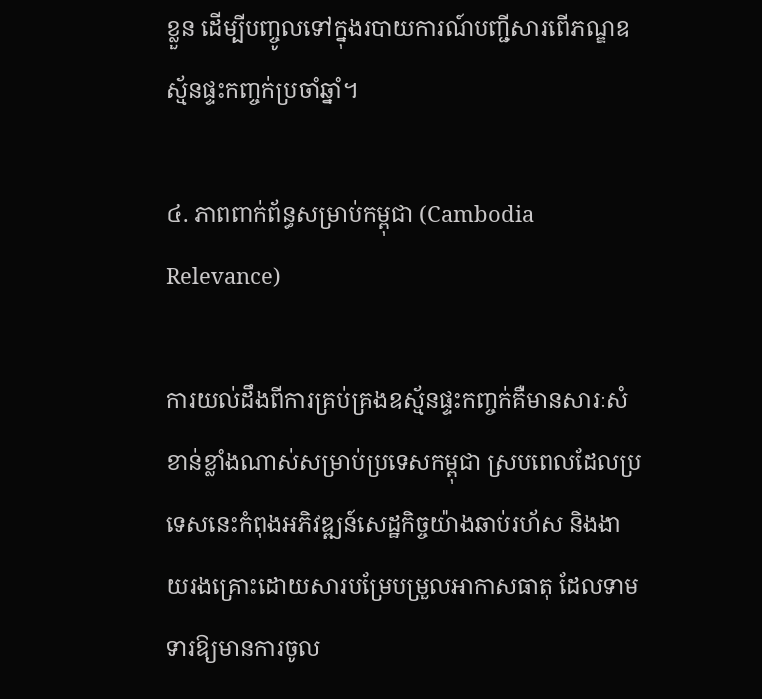ខ្លួន ដើម្បីបញ្ចូលទៅក្នុងរបាយការណ៍បញ្ជីសារពើភណ្ឌឧស្ម័នផ្ទះកញ្ចក់ប្រចាំឆ្នាំ។

៤. ភាពពាក់ព័ន្ធសម្រាប់កម្ពុជា (Cambodia Relevance)

ការយល់ដឹងពីការគ្រប់គ្រងឧស្ម័នផ្ទះកញ្ចក់គឺមានសារៈសំខាន់ខ្លាំងណាស់សម្រាប់ប្រទេសកម្ពុជា ស្របពេលដែលប្រទេសនេះកំពុងអភិវឌ្ឍន៍សេដ្ឋកិច្ចយ៉ាងឆាប់រហ័ស និងងាយរងគ្រោះដោយសារបម្រែបម្រួលអាកាសធាតុ ដែលទាមទារឱ្យមានការចូល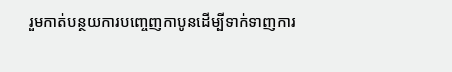រួមកាត់បន្ថយការបញ្ចេញកាបូនដើម្បីទាក់ទាញការ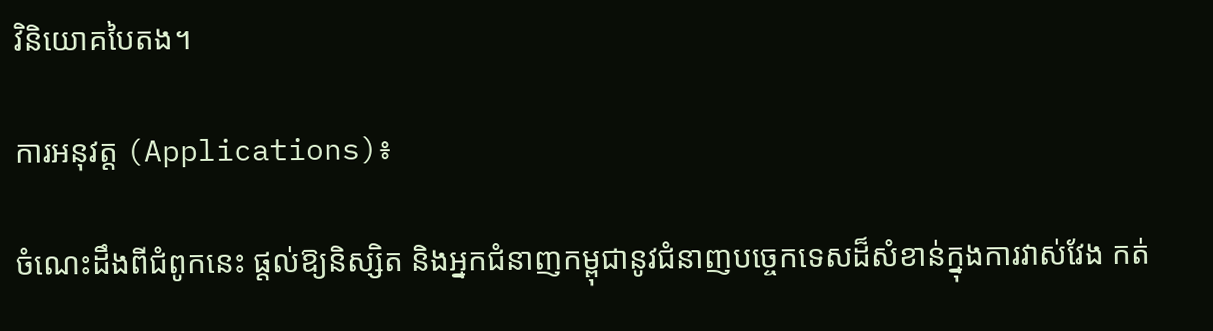វិនិយោគបៃតង។

ការអនុវត្ត (Applications)៖

ចំណេះដឹងពីជំពូកនេះ ផ្តល់ឱ្យនិស្សិត និងអ្នកជំនាញកម្ពុជានូវជំនាញបច្ចេកទេសដ៏សំខាន់ក្នុងការវាស់វែង កត់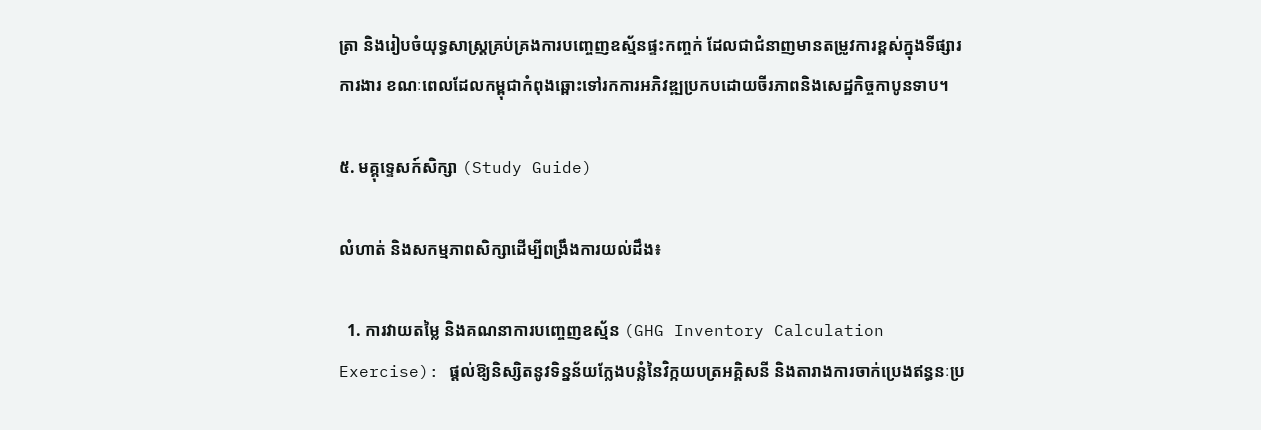ត្រា និងរៀបចំយុទ្ធសាស្ត្រគ្រប់គ្រងការបញ្ចេញឧស្ម័នផ្ទះកញ្ចក់ ដែលជាជំនាញមានតម្រូវការខ្ពស់ក្នុងទីផ្សារការងារ ខណៈពេលដែលកម្ពុជាកំពុងឆ្ពោះទៅរកការអភិវឌ្ឍប្រកបដោយចីរភាពនិងសេដ្ឋកិច្ចកាបូនទាប។

៥. មគ្គុទ្ទេសក៍សិក្សា (Study Guide)

លំហាត់ និងសកម្មភាពសិក្សាដើម្បីពង្រឹងការយល់ដឹង៖

  1. ការវាយតម្លៃ និងគណនាការបញ្ចេញឧស្ម័ន (GHG Inventory Calculation Exercise): ផ្តល់ឱ្យនិស្សិតនូវទិន្នន័យក្លែងបន្លំនៃវិក្កយបត្រអគ្គិសនី និងតារាងការចាក់ប្រេងឥន្ធនៈប្រ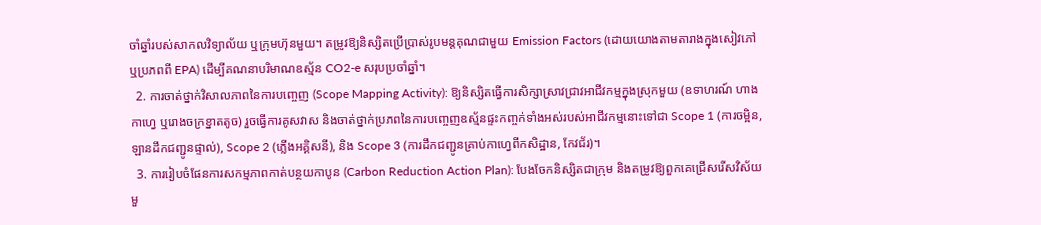ចាំឆ្នាំរបស់សាកលវិទ្យាល័យ ឬក្រុមហ៊ុនមួយ។ តម្រូវឱ្យនិស្សិតប្រើប្រាស់រូបមន្តគុណជាមួយ Emission Factors (ដោយយោងតាមតារាងក្នុងសៀវភៅ ឬប្រភពពី EPA) ដើម្បីគណនាបរិមាណឧស្ម័ន CO2-e សរុបប្រចាំឆ្នាំ។
  2. ការចាត់ថ្នាក់វិសាលភាពនៃការបញ្ចេញ (Scope Mapping Activity): ឱ្យនិស្សិតធ្វើការសិក្សាស្រាវជ្រាវអាជីវកម្មក្នុងស្រុកមួយ (ឧទាហរណ៍ ហាងកាហ្វេ ឬរោងចក្រខ្នាតតូច) រួចធ្វើការគូសវាស និងចាត់ថ្នាក់ប្រភពនៃការបញ្ចេញឧស្ម័នផ្ទះកញ្ចក់ទាំងអស់របស់អាជីវកម្មនោះទៅជា Scope 1 (ការចម្អិន, ឡានដឹកជញ្ជូនផ្ទាល់), Scope 2 (ភ្លើងអគ្គិសនី), និង Scope 3 (ការដឹកជញ្ជូនគ្រាប់កាហ្វេពីកសិដ្ឋាន, កែវជ័រ)។
  3. ការរៀបចំផែនការសកម្មភាពកាត់បន្ថយកាបូន (Carbon Reduction Action Plan): បែងចែកនិស្សិតជាក្រុម និងតម្រូវឱ្យពួកគេជ្រើសរើសវិស័យមួ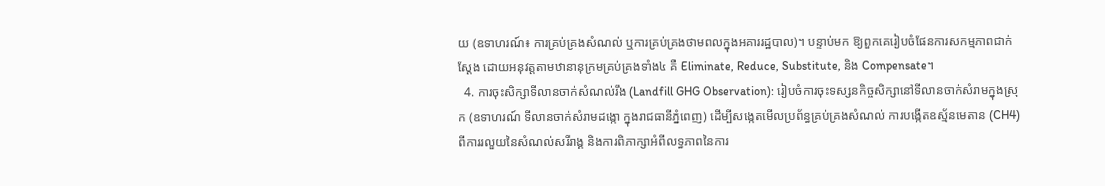យ (ឧទាហរណ៍៖ ការគ្រប់គ្រងសំណល់ ឬការគ្រប់គ្រងថាមពលក្នុងអគាររដ្ឋបាល)។ បន្ទាប់មក ឱ្យពួកគេរៀបចំផែនការសកម្មភាពជាក់ស្តែង ដោយអនុវត្តតាមឋានានុក្រមគ្រប់គ្រងទាំង៤ គឺ Eliminate, Reduce, Substitute, និង Compensate។
  4. ការចុះសិក្សាទីលានចាក់សំណល់រឹង (Landfill GHG Observation): រៀបចំការចុះទស្សនកិច្ចសិក្សានៅទីលានចាក់សំរាមក្នុងស្រុក (ឧទាហរណ៍ ទីលានចាក់សំរាមដង្កោ ក្នុងរាជធានីភ្នំពេញ) ដើម្បីសង្កេតមើលប្រព័ន្ធគ្រប់គ្រងសំណល់ ការបង្កើតឧស្ម័នមេតាន (CH4) ពីការរលួយនៃសំណល់សរីរាង្គ និងការពិភាក្សាអំពីលទ្ធភាពនៃការ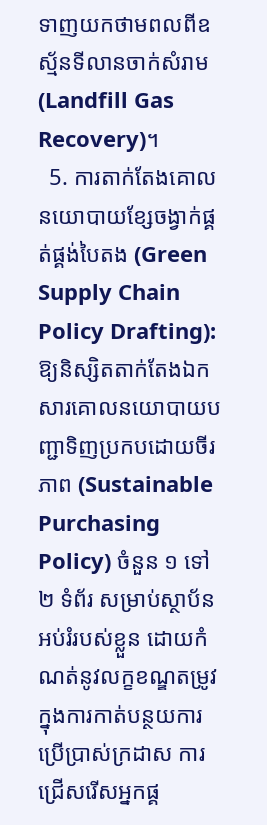ទាញយកថាមពលពីឧស្ម័នទីលានចាក់សំរាម (Landfill Gas Recovery)។
  5. ការតាក់តែងគោលនយោបាយខ្សែចង្វាក់ផ្គត់ផ្គង់បៃតង (Green Supply Chain Policy Drafting): ឱ្យនិស្សិតតាក់តែងឯកសារគោលនយោបាយបញ្ជាទិញប្រកបដោយចីរភាព (Sustainable Purchasing Policy) ចំនួន ១ ទៅ ២ ទំព័រ សម្រាប់ស្ថាប័នអប់រំរបស់ខ្លួន ដោយកំណត់នូវលក្ខខណ្ឌតម្រូវក្នុងការកាត់បន្ថយការប្រើប្រាស់ក្រដាស ការជ្រើសរើសអ្នកផ្គ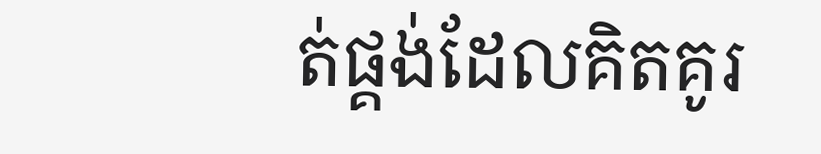ត់ផ្គង់ដែលគិតគូរ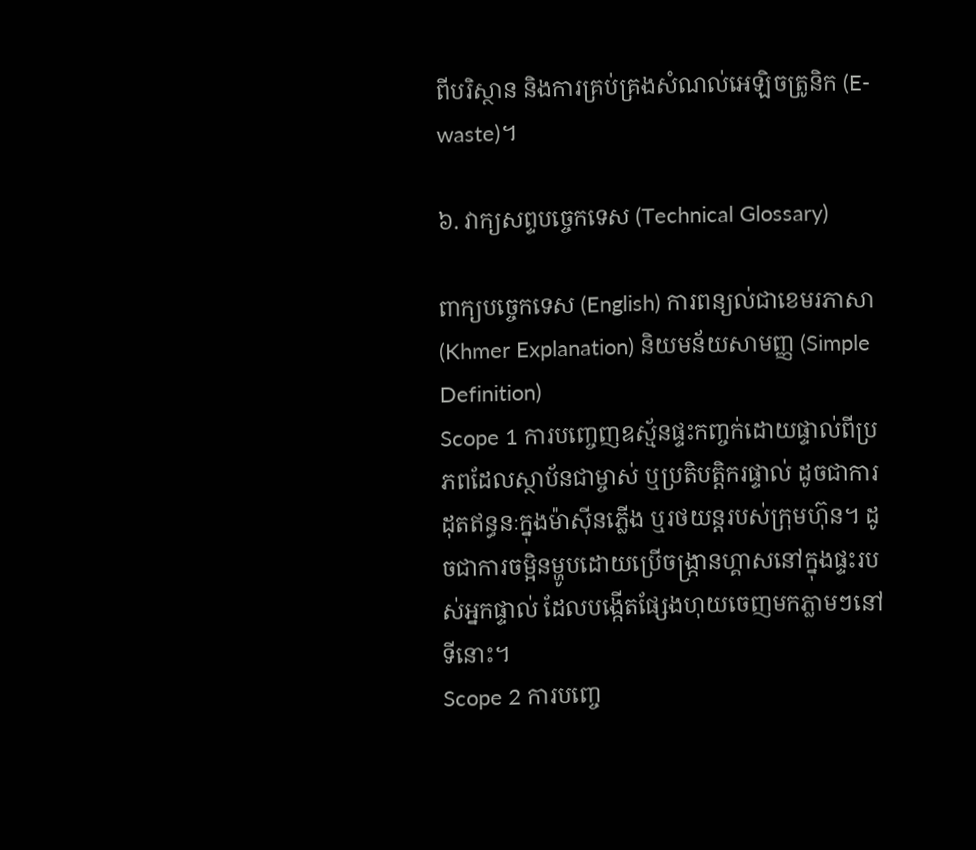ពីបរិស្ថាន និងការគ្រប់គ្រងសំណល់អេឡិចត្រូនិក (E-waste)។

៦. វាក្យសព្ទបច្ចេកទេស (Technical Glossary)

ពាក្យបច្ចេកទេស (English) ការពន្យល់ជាខេមរភាសា (Khmer Explanation) និយមន័យសាមញ្ញ (Simple Definition)
Scope 1 ការបញ្ចេញឧស្ម័នផ្ទះកញ្ចក់ដោយផ្ទាល់ពីប្រភពដែលស្ថាប័នជាម្ចាស់ ឬប្រតិបត្តិករផ្ទាល់ ដូចជាការដុតឥន្ធនៈក្នុងម៉ាស៊ីនភ្លើង ឬរថយន្តរបស់ក្រុមហ៊ុន។ ដូចជាការចម្អិនម្ហូបដោយប្រើចង្ក្រានហ្គាសនៅក្នុងផ្ទះរបស់អ្នកផ្ទាល់ ដែលបង្កើតផ្សែងហុយចេញមកភ្លាមៗនៅទីនោះ។
Scope 2 ការបញ្ចេ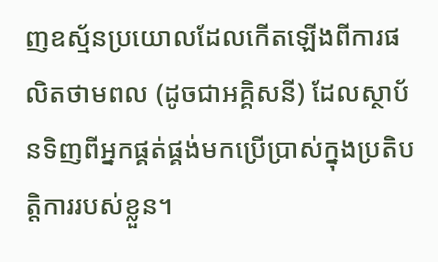ញឧស្ម័នប្រយោលដែលកើតឡើងពីការផលិតថាមពល (ដូចជាអគ្គិសនី) ដែលស្ថាប័នទិញពីអ្នកផ្គត់ផ្គង់មកប្រើប្រាស់ក្នុងប្រតិបត្តិការរបស់ខ្លួន។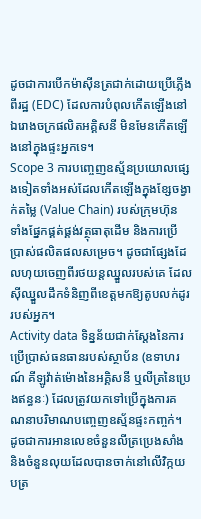ដូចជាការបើកម៉ាស៊ីនត្រជាក់ដោយប្រើភ្លើងពីរដ្ឋ (EDC) ដែលការបំពុលកើតឡើងនៅឯរោងចក្រផលិតអគ្គិសនី មិនមែនកើតឡើងនៅក្នុងផ្ទះអ្នកទេ។
Scope 3 ការបញ្ចេញឧស្ម័នប្រយោលផ្សេងទៀតទាំងអស់ដែលកើតឡើងក្នុងខ្សែចង្វាក់តម្លៃ (Value Chain) របស់ក្រុមហ៊ុន ទាំងផ្នែកផ្គត់ផ្គង់វត្ថុធាតុដើម និងការប្រើប្រាស់ផលិតផលសម្រេច។ ដូចជាផ្សែងដែលហុយចេញពីរថយន្តឈ្នួលរបស់គេ ដែលស៊ីឈ្នួលដឹកទំនិញពីខេត្តមកឱ្យតូបលក់ដូររបស់អ្នក។
Activity data ទិន្នន័យជាក់ស្តែងនៃការប្រើប្រាស់ធនធានរបស់ស្ថាប័ន (ឧទាហរណ៍ គីឡូវ៉ាត់ម៉ោងនៃអគ្គិសនី ឬលីត្រនៃប្រេងឥន្ធនៈ) ដែលត្រូវយកទៅប្រើក្នុងការគណនាបរិមាណបញ្ចេញឧស្ម័នផ្ទះកញ្ចក់។ ដូចជាការអានលេខចំនួនលីត្រប្រេងសាំង និងចំនួនលុយដែលបានចាក់នៅលើវិក្កយបត្រ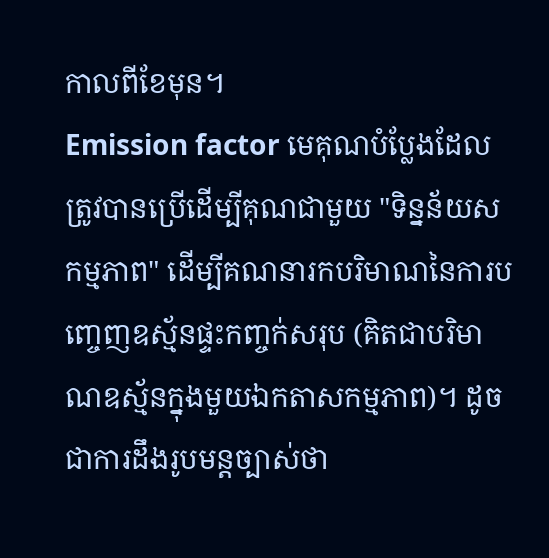កាលពីខែមុន។
Emission factor មេគុណបំប្លែងដែលត្រូវបានប្រើដើម្បីគុណជាមួយ "ទិន្នន័យសកម្មភាព" ដើម្បីគណនារកបរិមាណនៃការបញ្ចេញឧស្ម័នផ្ទះកញ្ចក់សរុប (គិតជាបរិមាណឧស្ម័នក្នុងមួយឯកតាសកម្មភាព)។ ដូចជាការដឹងរូបមន្តច្បាស់ថា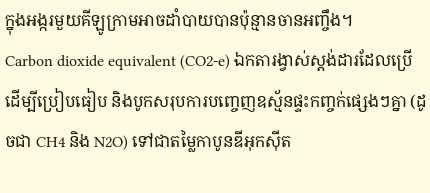ក្នុងអង្ករមួយគីឡូក្រាមអាចដាំបាយបានប៉ុន្មានចានអញ្ចឹង។
Carbon dioxide equivalent (CO2-e) ឯកតារង្វាស់ស្តង់ដារដែលប្រើដើម្បីប្រៀបធៀប និងបូកសរុបការបញ្ចេញឧស្ម័នផ្ទះកញ្ចក់ផ្សេងៗគ្នា (ដូចជា CH4 និង N2O) ទៅជាតម្លៃកាបូនឌីអុកស៊ីត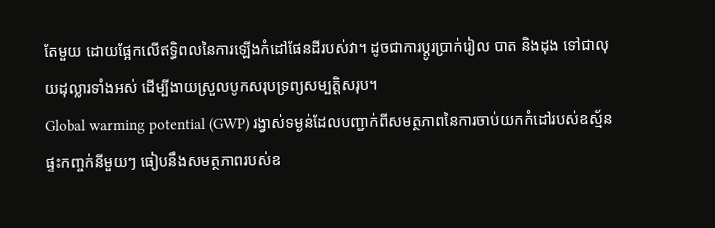តែមួយ ដោយផ្អែកលើឥទ្ធិពលនៃការឡើងកំដៅផែនដីរបស់វា។ ដូចជាការប្តូរប្រាក់រៀល បាត និងដុង ទៅជាលុយដុល្លារទាំងអស់ ដើម្បីងាយស្រួលបូកសរុបទ្រព្យសម្បត្តិសរុប។
Global warming potential (GWP) រង្វាស់ទម្ងន់ដែលបញ្ជាក់ពីសមត្ថភាពនៃការចាប់យកកំដៅរបស់ឧស្ម័នផ្ទះកញ្ចក់នីមួយៗ ធៀបនឹងសមត្ថភាពរបស់ឧ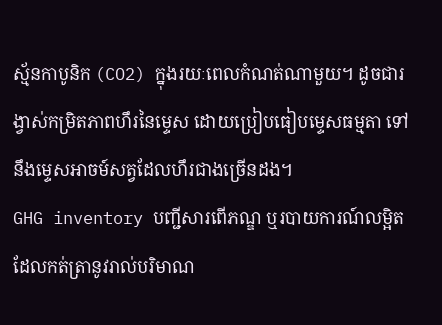ស្ម័នកាបូនិក (CO2) ក្នុងរយៈពេលកំណត់ណាមួយ។ ដូចជារង្វាស់កម្រិតភាពហឹរនៃម្ទេស ដោយប្រៀបធៀបម្ទេសធម្មតា ទៅនឹងម្ទេសអាចម៍សត្វដែលហឹរជាងច្រើនដង។
GHG inventory បញ្ជីសារពើភណ្ឌ ឬរបាយការណ៍លម្អិតដែលកត់ត្រានូវរាល់បរិមាណ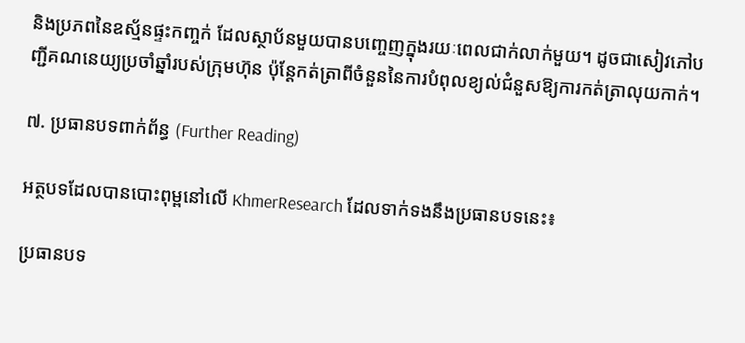និងប្រភពនៃឧស្ម័នផ្ទះកញ្ចក់ ដែលស្ថាប័នមួយបានបញ្ចេញក្នុងរយៈពេលជាក់លាក់មួយ។ ដូចជាសៀវភៅបញ្ជីគណនេយ្យប្រចាំឆ្នាំរបស់ក្រុមហ៊ុន ប៉ុន្តែកត់ត្រាពីចំនួននៃការបំពុលខ្យល់ជំនួសឱ្យការកត់ត្រាលុយកាក់។

៧. ប្រធានបទពាក់ព័ន្ធ (Further Reading)

អត្ថបទដែលបានបោះពុម្ពនៅលើ KhmerResearch ដែលទាក់ទងនឹងប្រធានបទនេះ៖

ប្រធានបទ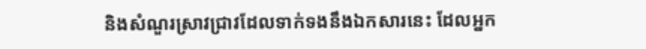និងសំណួរស្រាវជ្រាវដែលទាក់ទងនឹងឯកសារនេះ ដែលអ្នក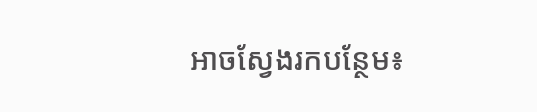អាចស្វែងរកបន្ថែម៖